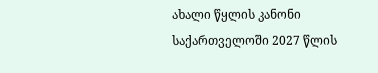ახალი წყლის კანონი საქართველოში 2027 წლის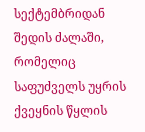სექტემბრიდან შედის ძალაში, რომელიც საფუძველს უყრის ქვეყნის წყლის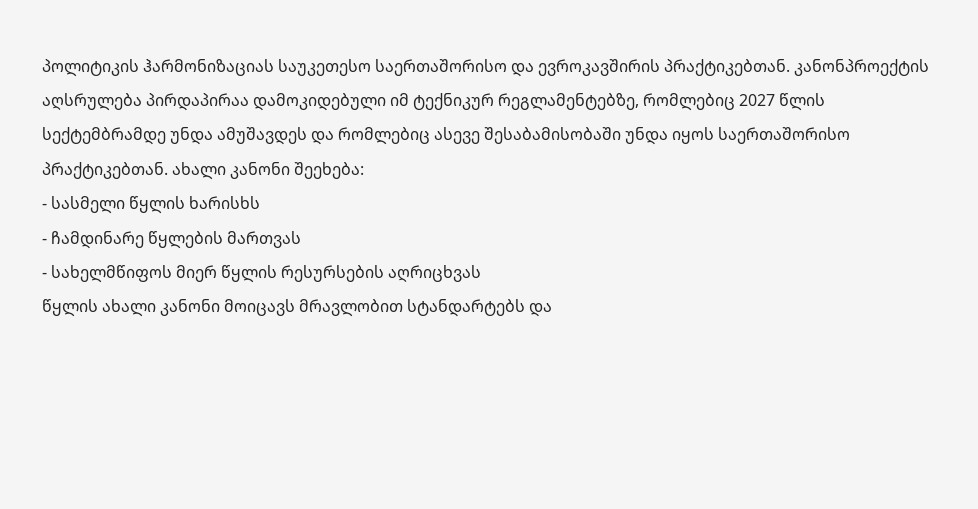პოლიტიკის ჰარმონიზაციას საუკეთესო საერთაშორისო და ევროკავშირის პრაქტიკებთან. კანონპროექტის აღსრულება პირდაპირაა დამოკიდებული იმ ტექნიკურ რეგლამენტებზე, რომლებიც 2027 წლის სექტემბრამდე უნდა ამუშავდეს და რომლებიც ასევე შესაბამისობაში უნდა იყოს საერთაშორისო პრაქტიკებთან. ახალი კანონი შეეხება:
- სასმელი წყლის ხარისხს
- ჩამდინარე წყლების მართვას
- სახელმწიფოს მიერ წყლის რესურსების აღრიცხვას
წყლის ახალი კანონი მოიცავს მრავლობით სტანდარტებს და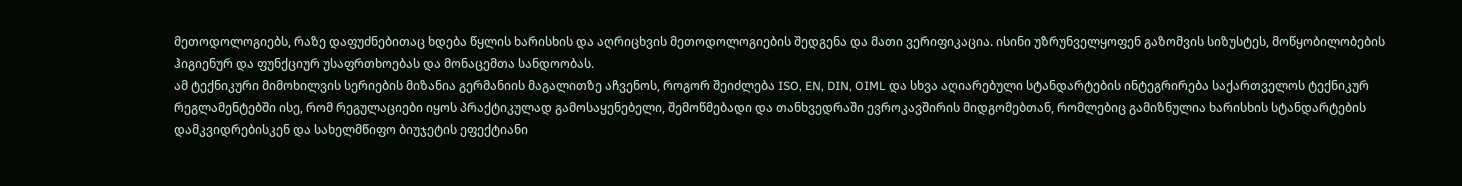მეთოდოლოგიებს, რაზე დაფუძნებითაც ხდება წყლის ხარისხის და აღრიცხვის მეთოდოლოგიების შედგენა და მათი ვერიფიკაცია. ისინი უზრუნველყოფენ გაზომვის სიზუსტეს, მოწყობილობების ჰიგიენურ და ფუნქციურ უსაფრთხოებას და მონაცემთა სანდოობას.
ამ ტექნიკური მიმოხილვის სერიების მიზანია გერმანიის მაგალითზე აჩვენოს, როგორ შეიძლება ISO, EN, DIN, OIML და სხვა აღიარებული სტანდარტების ინტეგრირება საქართველოს ტექნიკურ რეგლამენტებში ისე, რომ რეგულაციები იყოს პრაქტიკულად გამოსაყენებელი, შემოწმებადი და თანხვედრაში ევროკავშირის მიდგომებთან, რომლებიც გამიზნულია ხარისხის სტანდარტების დამკვიდრებისკენ და სახელმწიფო ბიუჯეტის ეფექტიანი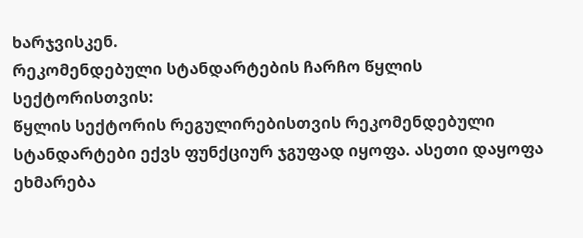ხარჯვისკენ.
რეკომენდებული სტანდარტების ჩარჩო წყლის სექტორისთვის:
წყლის სექტორის რეგულირებისთვის რეკომენდებული სტანდარტები ექვს ფუნქციურ ჯგუფად იყოფა. ასეთი დაყოფა ეხმარება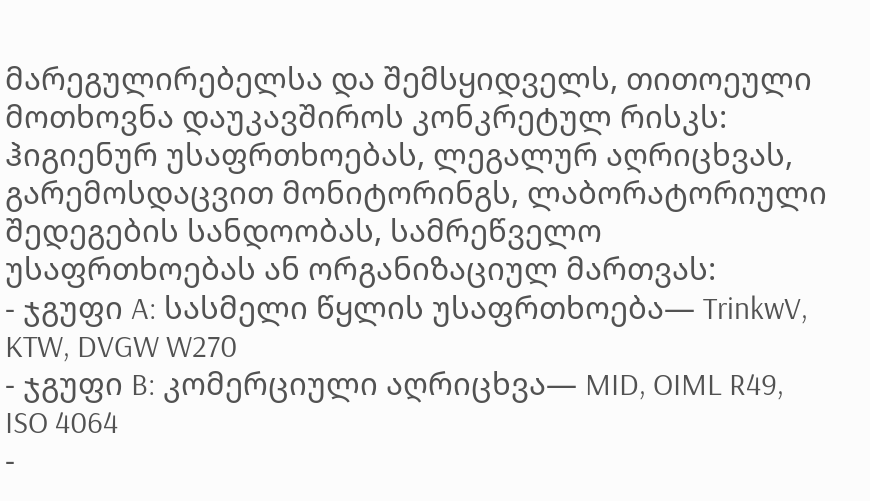მარეგულირებელსა და შემსყიდველს, თითოეული მოთხოვნა დაუკავშიროს კონკრეტულ რისკს: ჰიგიენურ უსაფრთხოებას, ლეგალურ აღრიცხვას, გარემოსდაცვით მონიტორინგს, ლაბორატორიული შედეგების სანდოობას, სამრეწველო უსაფრთხოებას ან ორგანიზაციულ მართვას:
- ჯგუფი A: სასმელი წყლის უსაფრთხოება— TrinkwV, KTW, DVGW W270
- ჯგუფი B: კომერციული აღრიცხვა— MID, OIML R49, ISO 4064
-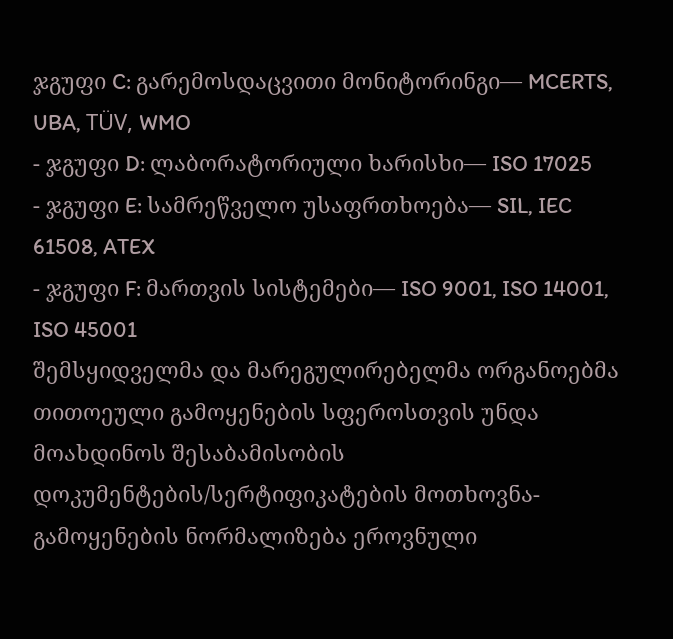ჯგუფი C: გარემოსდაცვითი მონიტორინგი— MCERTS, UBA, TÜV, WMO
- ჯგუფი D: ლაბორატორიული ხარისხი— ISO 17025
- ჯგუფი E: სამრეწველო უსაფრთხოება— SIL, IEC 61508, ATEX
- ჯგუფი F: მართვის სისტემები— ISO 9001, ISO 14001, ISO 45001
შემსყიდველმა და მარეგულირებელმა ორგანოებმა თითოეული გამოყენების სფეროსთვის უნდა მოახდინოს შესაბამისობის დოკუმენტების/სერტიფიკატების მოთხოვნა-გამოყენების ნორმალიზება ეროვნული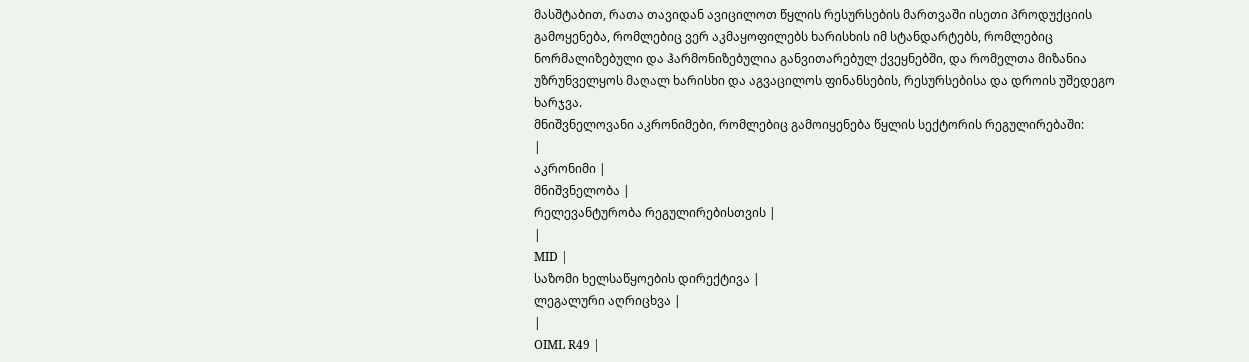მასშტაბით, რათა თავიდან ავიცილოთ წყლის რესურსების მართვაში ისეთი პროდუქციის გამოყენება, რომლებიც ვერ აკმაყოფილებს ხარისხის იმ სტანდარტებს, რომლებიც ნორმალიზებული და ჰარმონიზებულია განვითარებულ ქვეყნებში, და რომელთა მიზანია უზრუნველყოს მაღალ ხარისხი და აგვაცილოს ფინანსების, რესურსებისა და დროის უშედეგო ხარჯვა.
მნიშვნელოვანი აკრონიმები, რომლებიც გამოიყენება წყლის სექტორის რეგულირებაში:
|
აკრონიმი |
მნიშვნელობა |
რელევანტურობა რეგულირებისთვის |
|
MID |
საზომი ხელსაწყოების დირექტივა |
ლეგალური აღრიცხვა |
|
OIML R49 |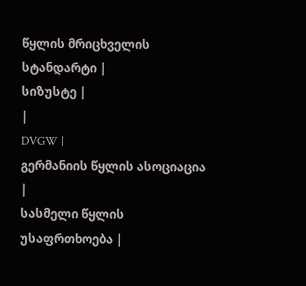წყლის მრიცხველის სტანდარტი |
სიზუსტე |
|
DVGW |
გერმანიის წყლის ასოციაცია |
სასმელი წყლის უსაფრთხოება |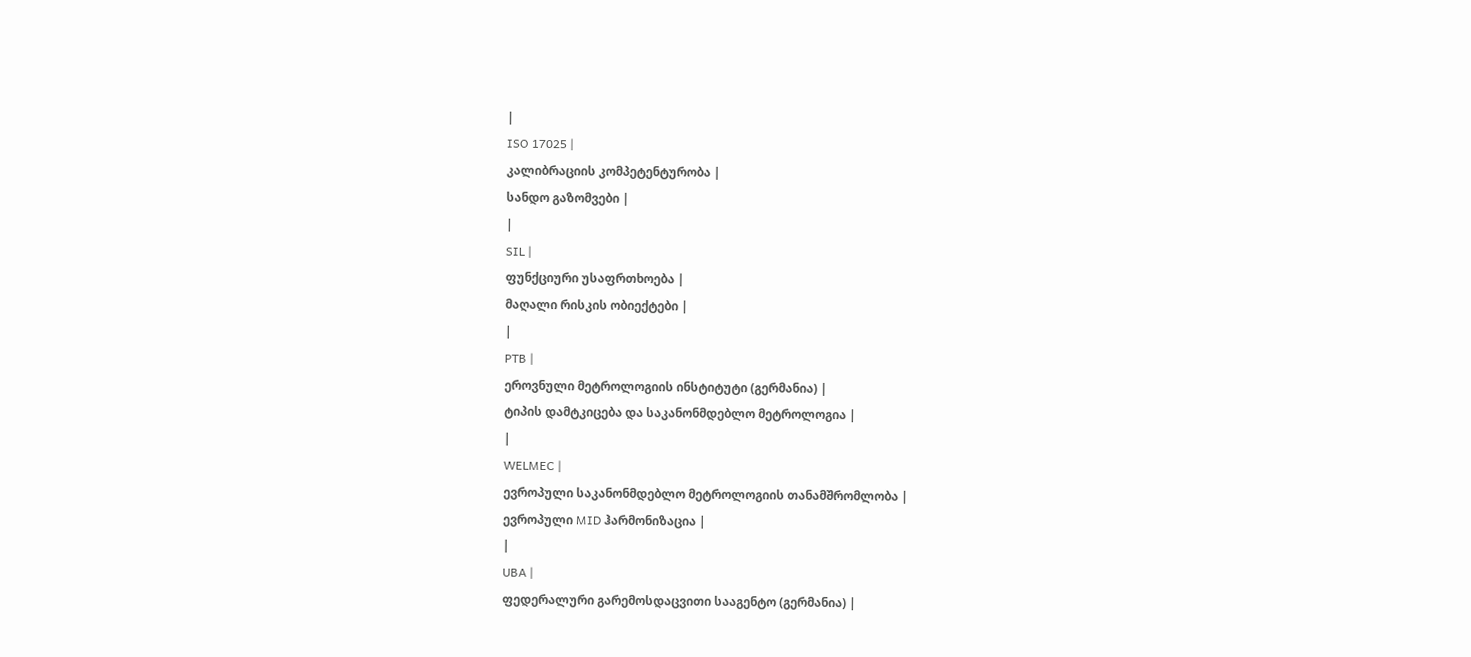|
ISO 17025 |
კალიბრაციის კომპეტენტურობა |
სანდო გაზომვები |
|
SIL |
ფუნქციური უსაფრთხოება |
მაღალი რისკის ობიექტები |
|
PTB |
ეროვნული მეტროლოგიის ინსტიტუტი (გერმანია) |
ტიპის დამტკიცება და საკანონმდებლო მეტროლოგია |
|
WELMEC |
ევროპული საკანონმდებლო მეტროლოგიის თანამშრომლობა |
ევროპული MID ჰარმონიზაცია |
|
UBA |
ფედერალური გარემოსდაცვითი სააგენტო (გერმანია) |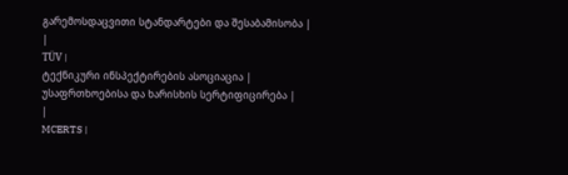გარემოსდაცვითი სტანდარტები და შესაბამისობა |
|
TÜV |
ტექნიკური ინსპექტირების ასოციაცია |
უსაფრთხოებისა და ხარისხის სერტიფიცირება |
|
MCERTS |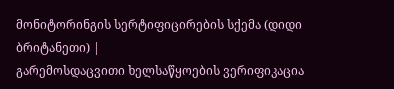მონიტორინგის სერტიფიცირების სქემა (დიდი ბრიტანეთი) |
გარემოსდაცვითი ხელსაწყოების ვერიფიკაცია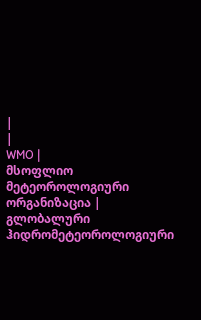|
|
WMO |
მსოფლიო მეტეოროლოგიური ორგანიზაცია |
გლობალური ჰიდრომეტეოროლოგიური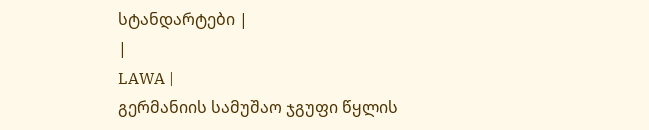სტანდარტები |
|
LAWA |
გერმანიის სამუშაო ჯგუფი წყლის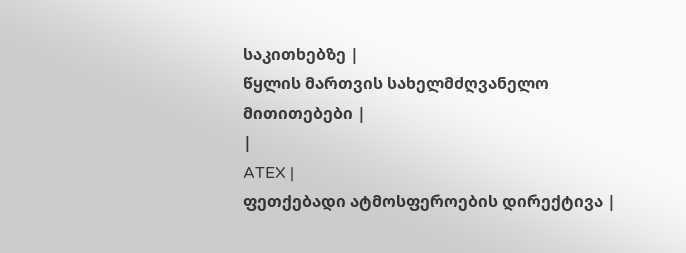საკითხებზე |
წყლის მართვის სახელმძღვანელო მითითებები |
|
ATEX |
ფეთქებადი ატმოსფეროების დირექტივა |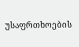უსაფრთხოების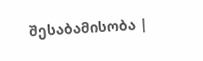შესაბამისობა |